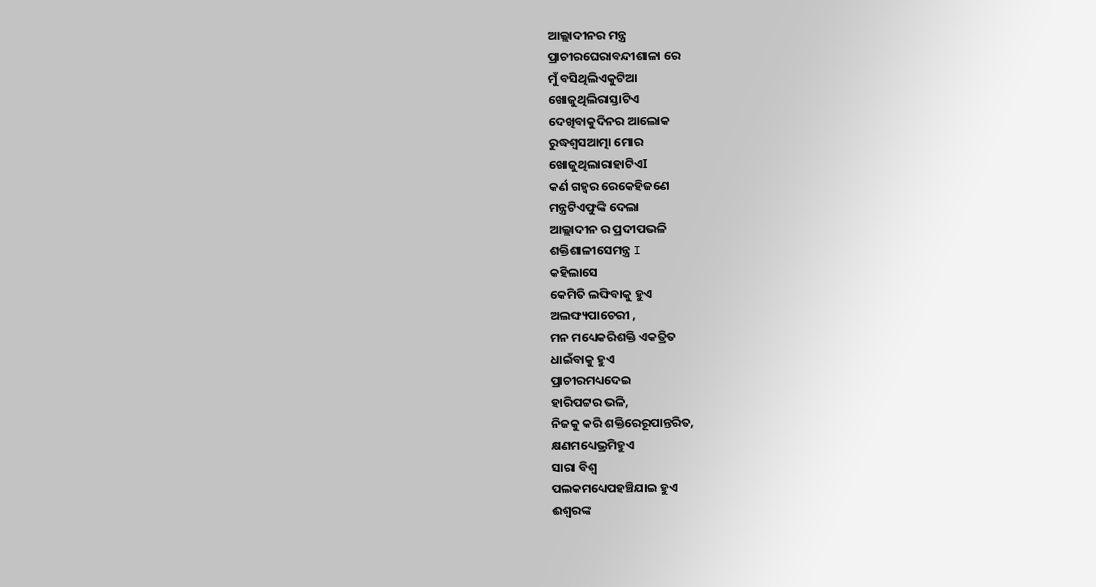ଆଲ୍ଲାଦୀନର ମନ୍ତ୍ର
ପ୍ରାଚୀରଘେରାବନ୍ଦୀଶାଳା ରେ
ମୁଁ ବସିଥିଲିଏକୁଟିଆ
ଖୋଜୁଥିଲିରାସ୍ତାଟିଏ
ଦେଖିବାକୁଦିନର ଆଲୋକ
ରୁଦ୍ଧଶ୍ଵସଆତ୍ମା ମୋର
ଖୋଜୁଥିଲାରାହାଟିଏI
କର୍ଣ ଗହ୍ଵର ରେକେହିଜଣେ
ମନ୍ତ୍ରଟିଏଫୁଙ୍କି ଦେଲା
ଆଲ୍ଲାଦୀନ ର ପ୍ରଦୀପଭଳି
ଶକ୍ତିଶାଳୀସେମନ୍ତ୍ର I
କହିଲାସେ
କେମିତି ଲଙ୍ଘିବାକୁ ହୁଏ
ଅଲଙ୍ଘ୍ୟପାଚେରୀ ,
ମନ ମଧ୍ୟେକରିଶକ୍ତି ଏକତ୍ରିତ
ଧାଇଁବାକୁ ହୁଏ
ପ୍ରାଚୀରମଧ୍ୟଦେଇ
ହାରିପଟ୍ଟର ଭଳି,
ନିଜକୁ କରି ଶକ୍ତିରେରୂପାନ୍ତରିତ,
କ୍ଷଣମଧ୍ୟେଭ୍ରମିହୁଏ
ସାରା ବିଶ୍ଵ
ପଲକମଧ୍ୟେପହଞ୍ଚିଯାଇ ହୁଏ
ଈଶ୍ଵରଙ୍କ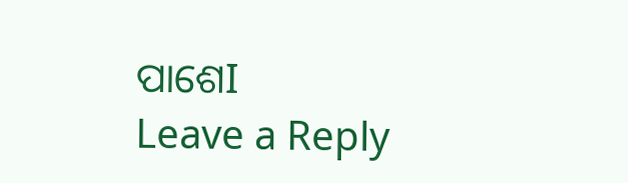ପାଶେI
Leave a Reply